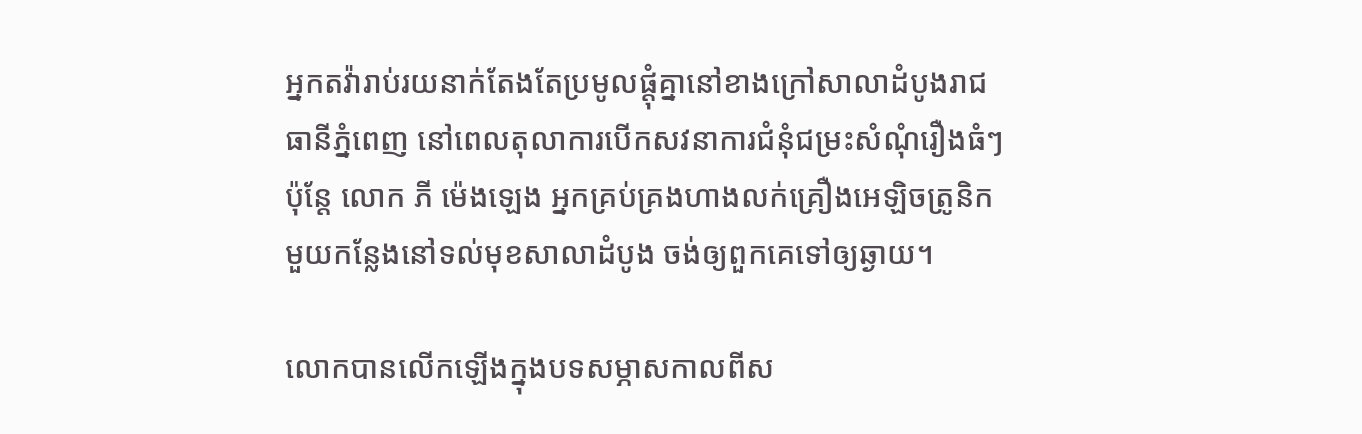អ្នកតវ៉ារាប់រយនាក់តែងតែប្រមូលផ្តុំគ្នានៅខាងក្រៅសាលាដំបូងរាជធានីភ្នំពេញ នៅពេលតុលាការបើកសវនាការជំនុំជម្រះសំណុំរឿងធំៗ ប៉ុន្តែ លោក ភី ម៉េងឡេង អ្នកគ្រប់គ្រងហាងលក់គ្រឿងអេឡិចត្រូនិកមួយកន្លែងនៅទល់មុខសាលាដំបូង ចង់ឲ្យពួកគេទៅឲ្យឆ្ងាយ។

លោកបានលើកឡើងក្នុងបទសម្ភាសកាលពីស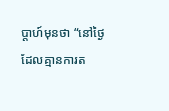ប្តាហ៍មុនថា “នៅថ្ងៃដែលគ្មានការត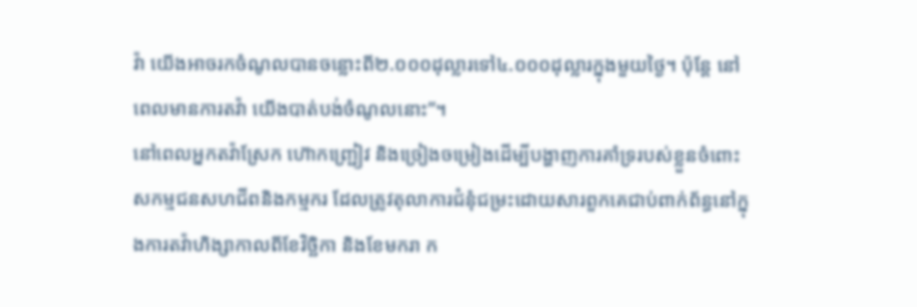វ៉ា យើងអាចរកចំណូលបានចន្លោះពី២.០០០ដុល្លារទៅ៤.០០០ដុល្លារក្នុងមួយថ្ងៃ។ ប៉ុន្តែ នៅពេលមានការតវ៉ា យើងបាត់បង់ចំណូលនោះ”។
នៅពេលអ្នកតវ៉ាស្រែក ហ៊ោកញ្ជ្រៀវ និងច្រៀងចម្រៀងដើម្បីបង្ហាញការគាំទ្ររបស់ខ្លួនចំពោះសកម្មជនសហជីពនិងកម្មករ ដែលត្រូវតុលាការជំនុំជម្រះដោយសារពួកគេជាប់ពាក់ព័ន្ធនៅក្នុងការតវ៉ាហិង្សាកាលពីខែវិច្ឆិកា និងខែមករា ក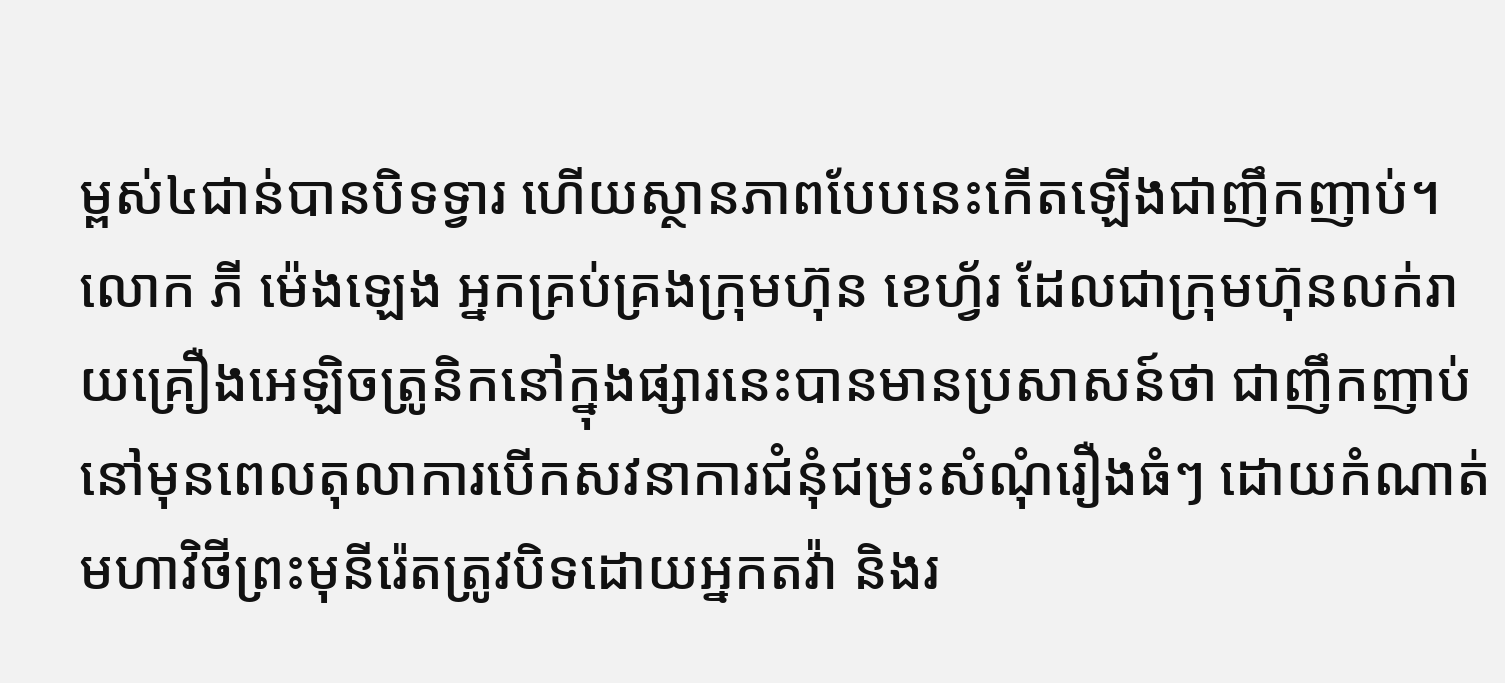ម្ពស់៤ជាន់បានបិទទ្វារ ហើយស្ថានភាពបែបនេះកើតឡើងជាញឹកញាប់។
លោក ភី ម៉េងឡេង អ្នកគ្រប់គ្រងក្រុមហ៊ុន ខេហ្វ័រ ដែលជាក្រុមហ៊ុនលក់រាយគ្រឿងអេឡិចត្រូនិកនៅក្នុងផ្សារនេះបានមានប្រសាសន៍ថា ជាញឹកញាប់នៅមុនពេលតុលាការបើកសវនាការជំនុំជម្រះសំណុំរឿងធំៗ ដោយកំណាត់មហាវិថីព្រះមុនីរ៉េតត្រូវបិទដោយអ្នកតវ៉ា និងរ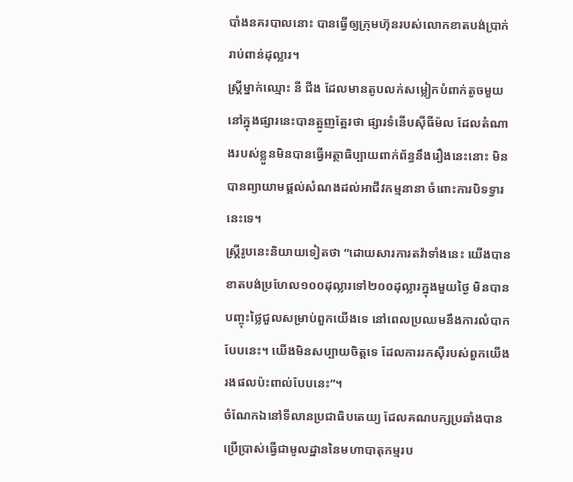បាំងនគរបាលនោះ បានធ្វើឲ្យក្រុមហ៊ុនរបស់លោកខាតបង់ប្រាក់រាប់ពាន់ដុល្លារ។
ស្ត្រីម្នាក់ឈ្មោះ នី ជីង ដែលមានតូបលក់សម្លៀកបំពាក់តូចមួយនៅក្នុងផ្សារនេះបានត្អូញត្អែរថា ផ្សារទំនើបស៊ីធីម៉ល ដែលតំណាងរបស់ខ្លួនមិនបានធ្វើអត្ថាធិប្បាយពាក់ព័ន្ធនឹងរឿងនេះនោះ មិនបានព្យាយាមផ្តល់សំណងដល់អាជីវកម្មនានា ចំពោះការបិទទ្វារនេះទេ។
ស្ត្រីរូបនេះនិយាយទៀតថា “ដោយសារការតវ៉ាទាំងនេះ យើងបានខាតបង់ប្រហែល១០០ដុល្លារទៅ២០០ដុល្លារក្នុងមួយថ្ងៃ មិនបានបញ្ចុះថ្លៃជួលសម្រាប់ពួកយើងទេ នៅពេលប្រឈមនឹងការលំបាកបែបនេះ។ យើងមិនសប្បាយចិត្តទេ ដែលការរកស៊ីរបស់ពួកយើងរងផលប៉ះពាល់បែបនេះ”។
ចំណែកឯនៅទីលានប្រជាធិបតេយ្យ ដែលគណបក្សប្រឆាំងបានប្រើប្រាស់ធ្វើជាមូលដ្ឋាននៃមហាបាតុកម្មរប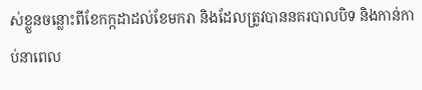ស់ខ្លួនចន្លោះពីខែកក្កដាដល់ខែមករា និងដែលត្រូវបាននគរបាលបិទ និងកាន់កាប់នាពេល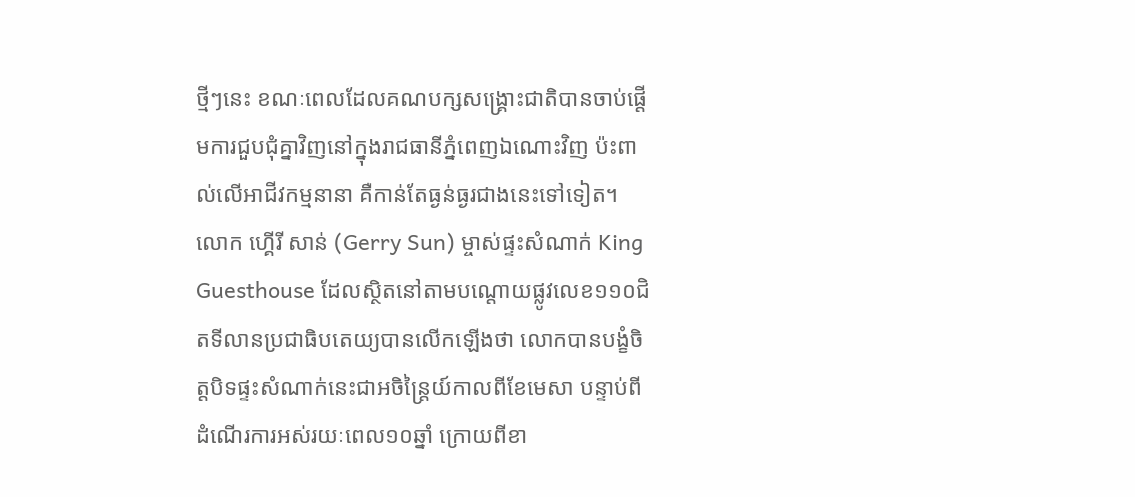ថ្មីៗនេះ ខណៈពេលដែលគណបក្សសង្គ្រោះជាតិបានចាប់ផ្តើមការជួបជុំគ្នាវិញនៅក្នុងរាជធានីភ្នំពេញឯណោះវិញ ប៉ះពាល់លើអាជីវកម្មនានា គឺកាន់តែធ្ងន់ធ្ងរជាងនេះទៅទៀត។
លោក ហ្គើរី សាន់ (Gerry Sun) ម្ចាស់ផ្ទះសំណាក់ King Guesthouse ដែលស្ថិតនៅតាមបណ្តោយផ្លូវលេខ១១០ជិតទីលានប្រជាធិបតេយ្យបានលើកឡើងថា លោកបានបង្ខំចិត្តបិទផ្ទះសំណាក់នេះជាអចិន្ត្រៃយ៍កាលពីខែមេសា បន្ទាប់ពីដំណើរការអស់រយៈពេល១០ឆ្នាំ ក្រោយពីខា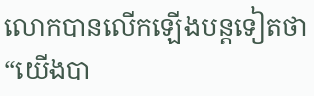លោកបានលើកឡើងបន្តទៀតថា “យើងបា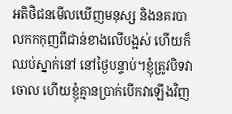អតិថិជនមើលឃើញមនុស្ស និងនគរបាលកកកុញពីជាន់ខាងលើបង្អស់ ហើយក៏ឈប់ស្នាក់នៅ នៅថ្ងៃបន្ទាប់។ខ្ញុំត្រូវបិទវាចោល ហើយខ្ញុំគ្មានប្រាក់បើកវាឡើងវិញ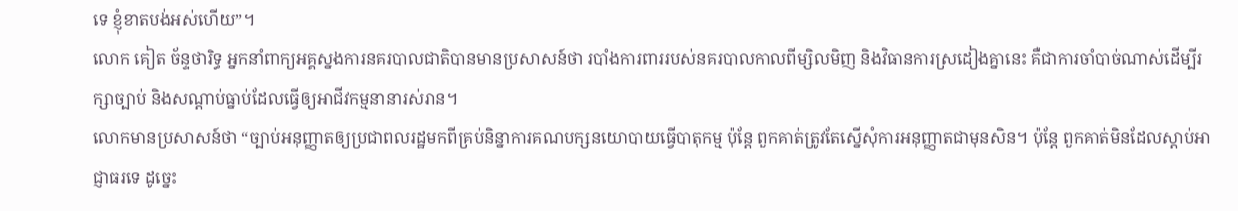ទេ ខ្ញុំខាតបង់អស់ហើយ”។
លោក គៀត ច័ន្ទថារិទ្ធ អ្នកនាំពាក្យអគ្គស្នងការនគរបាលជាតិបានមានប្រសាសន៍ថា របាំងការពាររបស់នគរបាលកាលពីម្សិលមិញ និងវិធានការស្រដៀងគ្នានេះ គឺជាការចាំបាច់ណាស់ដើម្បីរក្សាច្បាប់ និងសណ្តាប់ធ្នាប់ដែលធ្វើឲ្យអាជីវកម្មនានារស់រាន។
លោកមានប្រសាសន៍ថា “ច្បាប់អនុញ្ញាតឲ្យប្រជាពលរដ្ឋមកពីគ្រប់និន្នាការគណបក្សនយោបាយធ្វើបាតុកម្ម ប៉ុន្តែ ពួកគាត់ត្រូវតែស្នើសុំការអនុញ្ញាតជាមុនសិន។ ប៉ុន្តែ ពួកគាត់មិនដែលស្តាប់អាជ្ញាធរទេ ដូច្នេះ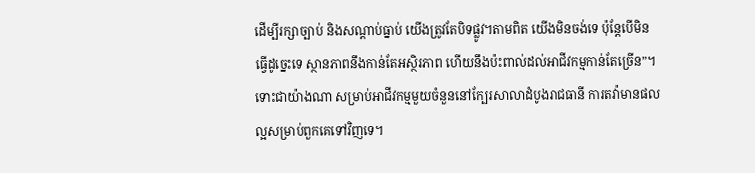ដើម្បីរក្សាច្បាប់ និងសណ្តាប់ធ្នាប់ យើងត្រូវតែបិទផ្លូវ។តាមពិត យើងមិនចង់ទេ ប៉ុន្តែបើមិនធ្វើដូច្នេះទេ ស្ថានភាពនឹងកាន់តែអស្ថិរភាព ហើយនឹងប៉ះពាល់ដល់អាជីវកម្មកាន់តែច្រើន”។ ទោះជាយ៉ាងណា សម្រាប់អាជីវកម្មមួយចំនួននៅក្បែរសាលាដំបូងរាជធានី ការតវ៉ាមានផលល្អសម្រាប់ពួកគេទៅវិញទេ។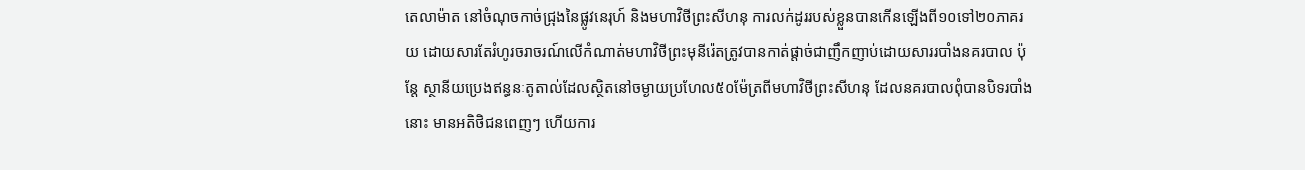តេលាម៉ាត នៅចំណុចកាច់ជ្រុងនៃផ្លូវនេរុហ៍ និងមហាវិថីព្រះសីហនុ ការលក់ដូររបស់ខ្លួនបានកើនឡើងពី១០ទៅ២០ភាគរយ ដោយសារតែរំហូរចរាចរណ៍លើកំណាត់មហាវិថីព្រះមុនីរ៉េតត្រូវបានកាត់ផ្តាច់ជាញឹកញាប់ដោយសាររបាំងនគរបាល ប៉ុន្តែ ស្ថានីយប្រេងឥន្ធនៈតូតាល់ដែលស្ថិតនៅចម្ងាយប្រហែល៥០ម៉ែត្រពីមហាវិថីព្រះសីហនុ ដែលនគរបាលពុំបានបិទរបាំងនោះ មានអតិថិជនពេញៗ ហើយការ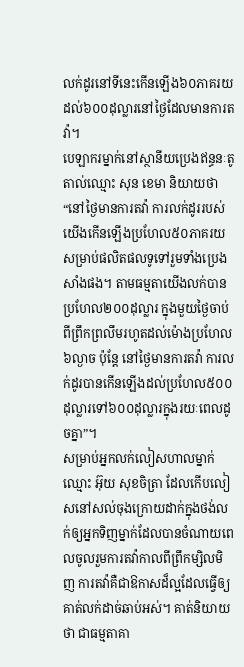លក់ដូរនៅទីនេះកើនឡើង៦០ភាគរយដល់៦០០ដុល្លារនៅថ្ងៃដែលមានការតវ៉ា។
បេឡាករម្នាក់នៅស្ថានីយប្រេងឥន្ធនៈតូតាល់ឈ្មោះ សុន ខេមា និយាយថា “នៅថ្ងៃមានការតវ៉ា ការលក់ដូររបស់យើងកើនឡើងប្រហែល៥០ភាគរយសម្រាប់ផលិតផលទូទៅរួមទាំងប្រេងសាំងផង។ តាមធម្មតាយើងលក់បានប្រហែល២០០ដុល្លារ ក្នុងមួយថ្ងៃចាប់ពីព្រឹកព្រលឹមរហូតដល់ម៉ោងប្រហែល៦ល្ងាច ប៉ុន្តែ នៅថ្ងៃមានការតវ៉ា ការលក់ដូរបានកើនឡើងដល់ប្រហែល៥០០ដុល្លារទៅ៦០០ដុល្លារក្នុងរយៈពេលដូចគ្នា”។
សម្រាប់អ្នកលក់លៀសហាលម្នាក់ឈ្មោះ អ៊ុយ សុខចិត្រា ដែលកើបលៀសនៅសល់ចុងក្រោយដាក់ក្នុងថង់លក់ឲ្យអ្នកទិញម្នាក់ដែលបានចំណាយពេលចូលរួមការតវ៉ាកាលពីព្រឹកម្សិលមិញ ការតវ៉ាគឺជាឱកាសដ៏ល្អដែលធ្វើឲ្យគាត់លក់ដាច់ឆាប់អស់។ គាត់និយាយថា ជាធម្មតាគា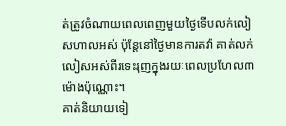ត់ត្រូវចំណាយពេលពេញមួយថ្ងៃទើបលក់លៀសហាលអស់ ប៉ុន្តែនៅថ្ងៃមានការតវ៉ា គាត់លក់លៀសអស់ពីរទេះរុញក្នុងរយៈពេលប្រហែល៣ម៉ោងប៉ុណ្ណោះ។
គាត់និយាយទៀ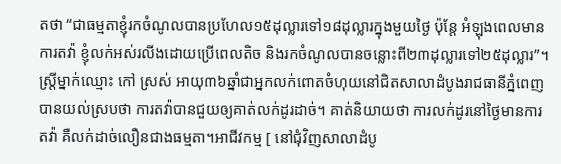តថា “ជាធម្មតាខ្ញុំរកចំណូលបានប្រហែល១៥ដុល្លារទៅ១៨ដុល្លារក្នុងមួយថ្ងៃ ប៉ុន្តែ អំឡុងពេលមានការតវ៉ា ខ្ញុំលក់អស់រលីងដោយប្រើពេលតិច និងរកចំណូលបានចន្លោះពី២៣ដុល្លារទៅ២៥ដុល្លារ”។
ស្ត្រីម្នាក់ឈ្មោះ កៅ ស្រស់ អាយុ៣៦ឆ្នាំជាអ្នកលក់ពោតចំហុយនៅជិតសាលាដំបូងរាជធានីភ្នំពេញបានយល់ស្របថា ការតវ៉ាបានជួយឲ្យគាត់លក់ដូរដាច់។ គាត់និយាយថា ការលក់ដូរនៅថ្ងៃមានការតវ៉ា គឺលក់ដាច់លឿនជាងធម្មតា។អាជីវកម្ម [ នៅជុំវិញសាលាដំបូ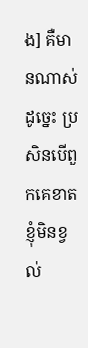ង] គឺមានណាស់ ដូច្នេះ ប្រសិនបើពួកគេខាត ខ្ញុំមិនខ្វល់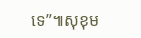ទេ”៕សុខុម